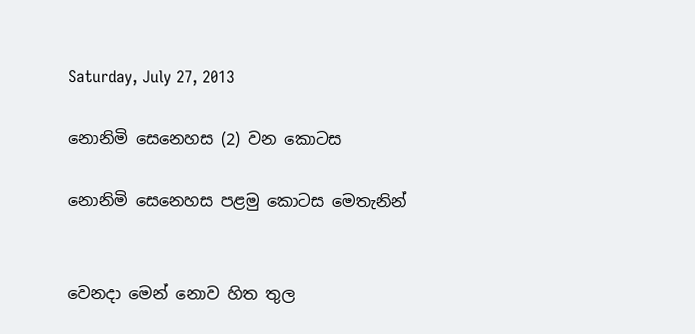Saturday, July 27, 2013

නොනිමි සෙනෙහස (2) වන කොටස

නොනිමි සෙනෙහස පළමු කොටස මෙතැනින්


වෙනදා මෙන් නොව හිත තුල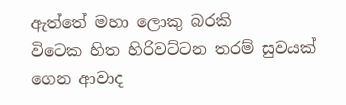ඇත්තේ මහා ලොකු බරකි
විටෙක හිත හිරිවට්ටන තරම් සුවයක් ගෙන ආවාද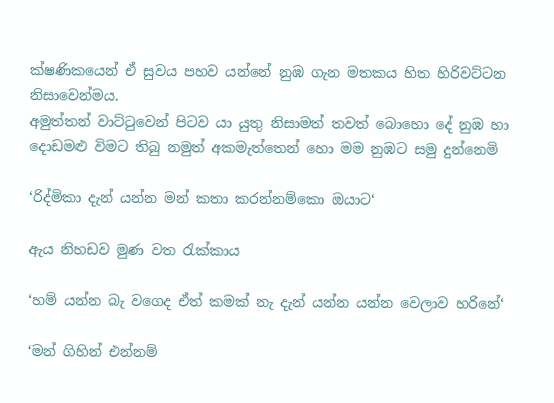ක්ෂණිකයෙන් ඒ සුවය පහව යන්නේ නුඹ ගැන මතකය හිත හිරිවට්ටන නිසාවෙන්මය.
අමුත්තන් වාට්ටුවෙන් පිටව යා යුතු නිසාමත් තවත් බොහො දේ නුඹ හා දොඩමළු විමට තිබු නමුත් අකමැත්තෙන් හො මම නුඹට සමු දුන්නෙමි

‘රිද්මිකා දැන් යන්න මන් කතා කරන්නම්කො ඔයාට‘

ඇය නිහඩව මුණ වත රැක්කාය

‘හම් යන්න බැ වගෙද ඒත් කමක් නැ දැන් යන්න යන්න වෙලාව හරිනේ‘

‘මන් ගිහින් එන්නම්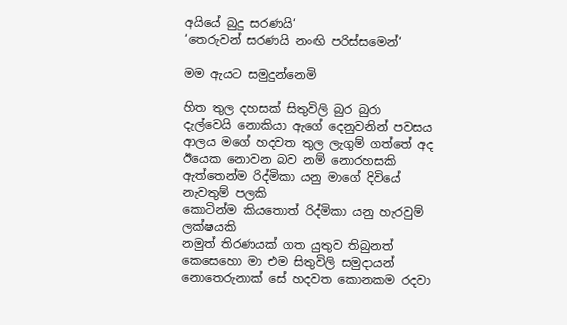අයියේ බුදු සරණයි‘
‘තෙරුවන් සරණයි නංඟි පරිස්සමෙන්‘

මම ඇයට සමුදුන්නෙමි

හිත තුල දහසක් සිතුවිලි බුර බුරා දැල්වෙයි නොකියා ඇගේ දෙනුවනින් පවසය ආලය මගේ හදවත තුල ලැගුම් ගත්තේ අද ඊයෙක නොවන බව නම් නොරහසකි
ඇත්තෙන්ම රිද්මිකා යනු මාගේ දිවියේ නැවතුම් පලකි
කොටින්ම කියතොත් රිද්මිකා යනු හැරවුම් ලක්ෂයකි
නමුත් තිරණයක් ගත යුතුව තිබුනත් කෙසෙහො මා එම සිතුවිලි සමුදායන් නොතෙරුනාක් සේ හදවත කොනකම රදවා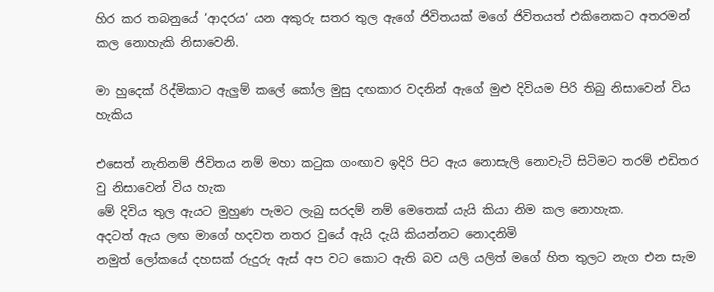හිර කර තබනුයේ ‘ආදරය‘ යන අකුරු සතර තුල ඇගේ ජිවිතයක් මගේ ජිවිතයත් එකිනෙකට අතරමන් කල නොහැකි නිසාවෙනි.

මා හුදෙක් රිද්මිකාට ඇලුම් කලේ කෝල මුසු දඟකාර වදනින් ඇගේ මුළු දිවියම පිරි තිබු නිසාවෙන් විය හැකිය

එසෙත් නැතිනම් ජිවිතය නම් මහා කටුක ගංඟාව ඉදිරි පිට ඇය නොසැලි නොවැටි සිටිමට තරම් එඩිතර වු නිසාවෙන් විය හැක
මේ දිවිය තුල ඇයට මුහුණ පැමට ලැබු සරදම් නම් මෙතෙක් යැයි කියා නිම කල නොහැක.
අදටත් ඇය ලඟ මාගේ හදවත නතර වුයේ ඇයි දැයි කියන්නට නොදනිමි
නමුත් ලෝකයේ දහසක් රුදුරු ඇස් අප වට කොට ඇති බව යලි යලිත් මගේ හිත තුලට නැග එන සැම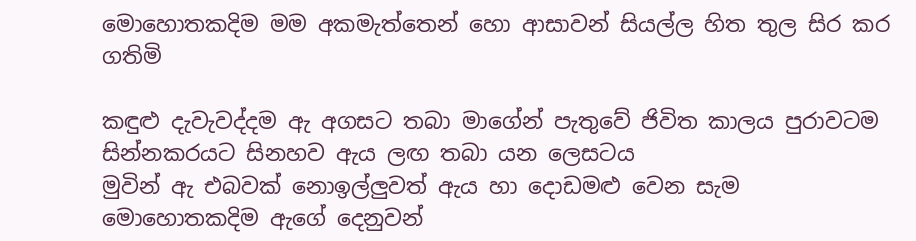මොහොතකදිම මම අකමැත්තෙන් හො ආසාවන් සියල්ල හිත තුල සිර කර ගතිමි

කඳුළු දැවැවද්දම ඇ අගසට තබා මාගේන් පැතුවේ ජිවිත කාලය පුරාවටම සින්නකරයට සිනහව ඇය ලඟ තබා යන ලෙසටය
මුවින් ඇ එබවක් නොඉල්ලුවත් ඇය හා දොඩමළු වෙන සැම මොහොතකදිම ඇගේ දෙනුවන්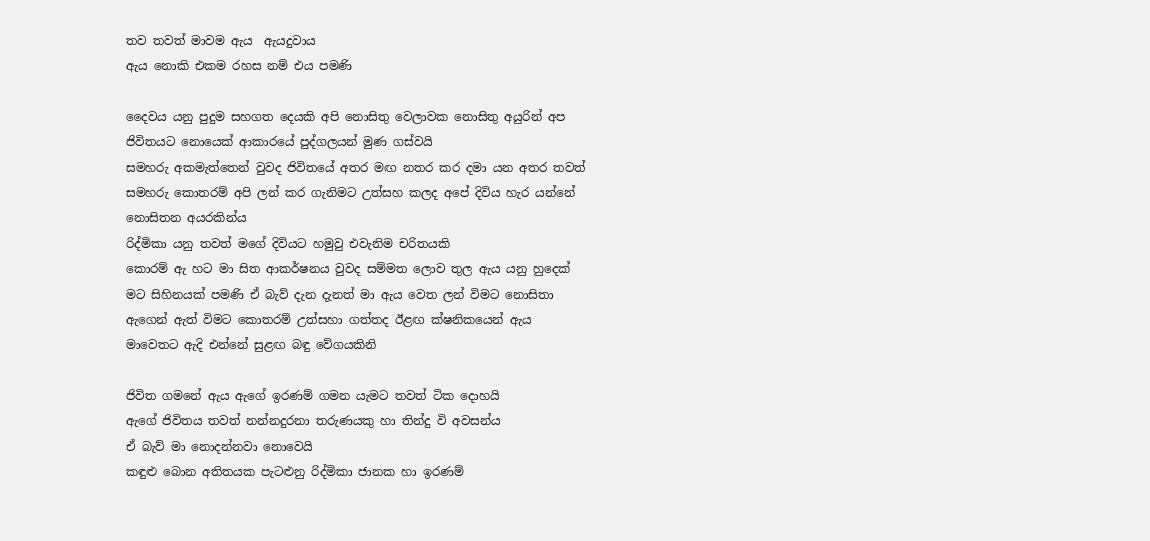තව තවත් මාවම ඇය  ඇයදුවාය
ඇය නොකි එකම රහස නම් එය පමණි

දෛවය යනු පුදුම සහගත දෙයකි අපි නොසිතු වෙලාවක නොසිතු අයුරින් අප ජිවිතයට නොයෙක් ආකාරයේ පුද්ගලයන් මුණ ගස්වයි
සමහරු අකමැත්තෙන් වුවද ජිවිතයේ අතර මඟ නතර කර දමා යන අතර තවත් සමහරු කොතරම් අපි ලන් කර ගැනිමට උත්සහ කලද අපේ දිවිය හැර යන්නේ නොසිතන අයරකින්ය
රිද්මිකා යනු තවත් මගේ දිවියට හමුවු එවැනිම චරිතයකි
කොරම් ඇ හට මා සිත ආකර්ෂනය වුවද සම්මත ලොව තුල ඇය යනු හුදෙක් මට සිහිනයක් පමණි ඒ බැව් දැන දැනත් මා ඇය වෙත ලන් විමට නොසිතා ඇගෙන් ඇත් විමට කොතරම් උත්සහා ගත්තද ඊළඟ ක්ෂනිකයෙන් ඇය මාවෙතට ඇදි එන්නේ සුළඟ බඳු වේගයකිනි

ජිවිත ගමනේ ඇය ඇගේ ඉරණම් ගමන යැමට තවත් ටික දොහයි
ඇගේ ජිවිතය තවත් නන්නදුරනා තරුණයකු හා තින්දු වි අවසන්ය
ඒ බැව් මා නොදන්නවා නොවෙයි
කඳුළු බොන අතිතයක පැටළුනු රිද්මිකා ජානක හා ඉරණම්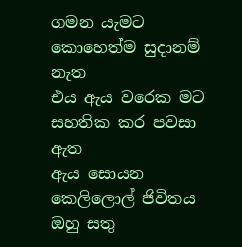ගමන යැමට කොහෙත්ම සුදානම් නැත
එය ඇය වරෙක මට සහතික කර පවසා ඇත
ඇය සොයන කෙලිලොල් ජිවිතය ඔහු සතු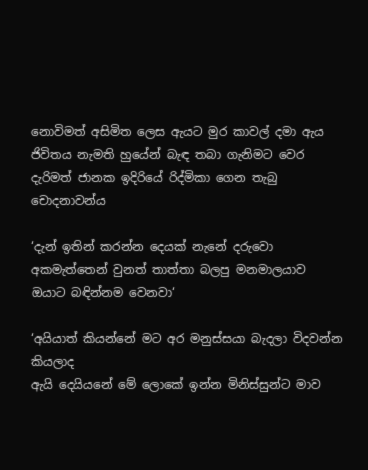නොවිමත් අසිමිත ලෙස ඇයට මුර කාවල් දමා ඇය ජිවිතය නැමති හුයේන් බැඳ තබා ගැනිමට වෙර දැරිමත් ජානක ඉදිරියේ රිද්මිකා ගෙන තැබු චොදනාවන්ය

‘දැන් ඉතින් කරන්න දෙයක් නැනේ දරුවො අකමැත්තෙන් වුනත් තාත්තා බලපු මනමාලයාව ඔයාට බඳින්නම වෙනවා‘

‘අයියාත් කියන්නේ මට අර මනුස්සයා බැදලා විදවන්න කියලාද
ඇයි දෙයියනේ මේ ලොකේ ඉන්න මිනිස්සුන්ට මාව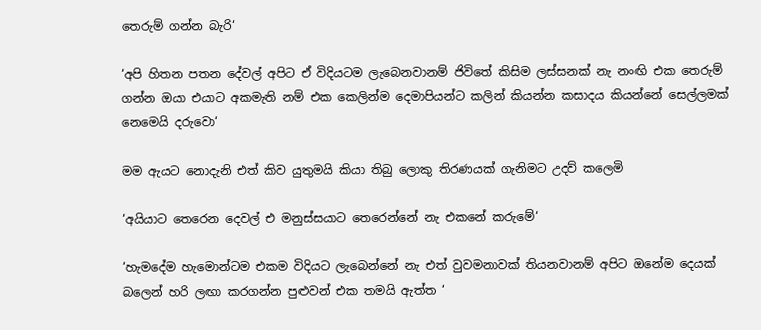තෙරුම් ගන්න බැරි‘

‘අපි හිතන පතන දේවල් අපිට ඒ විදියටම ලැබෙනවානම් ජිවිතේ කිසිම ලස්සනක් නැ නංඟි එක තෙරුම් ගන්න ඔයා එයාට අකමැති නම් එක කෙලින්ම දෙමාපියන්ට කලින් කියන්න කසාදය කියන්නේ සෙල්ලමක් නෙමෙයි දරුවො‘

මම ඇයට නොදැනි එත් කිව යුතුමයි කියා තිබු ලොකු තිරණයක් ගැනිමට උදව් කලෙමි

‘අයියාට තෙරෙන දෙවල් එ මනුස්සයාට තෙරෙන්නේ නැ එකනේ කරුමේ‘

‘හැමදේම හැමොන්ටම එකම විදියට ලැබෙන්නේ නැ එත් වුවමනාවක් තියනවානම් අපිට ඔනේම දෙයක් බලෙන් හරි ලඟා කරගන්න පුළුවන් එක තමයි ඇත්ත ‘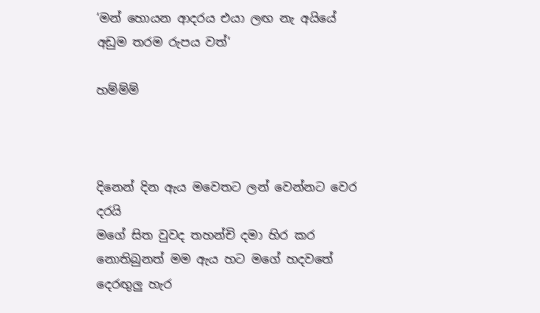‘මන් හොයන ආදරය එයා ලඟ නැ අයියේ අඩුම තරම රුපය වත්‘

හම්ම්ම්



දිනෙන් දින ඇය මවෙතට ලන් වෙන්නට වෙර දරයි
මගේ සිත වුවද තහන්චි දමා හිර කර නොතිබුනත් මම ඇය හට මගේ හදවතේ දෙරඟුලු හැර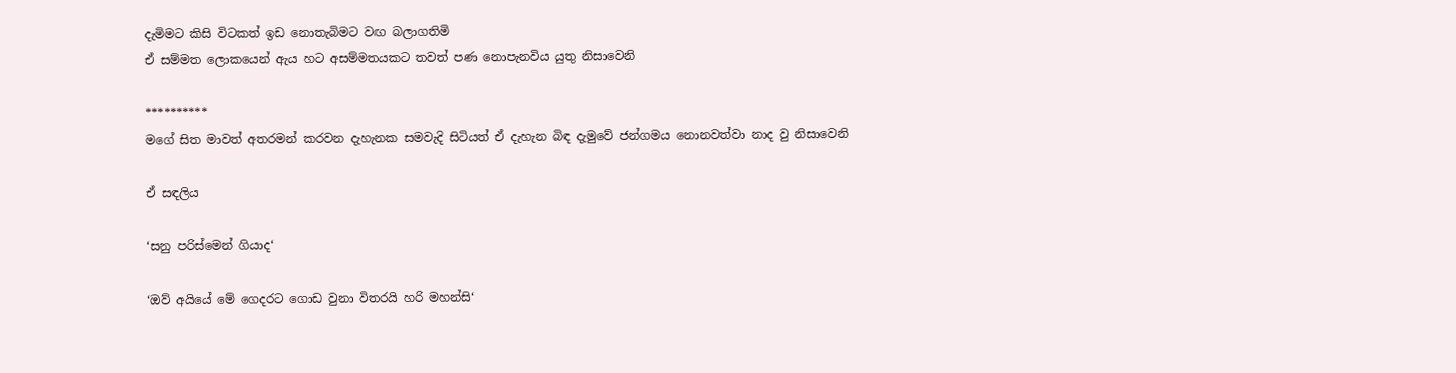දැමිමට කිසි විටකත් ඉඩ නොතැබිමට වඟ බලාගතිමි
ඒ සම්මත ලොකයෙන් ඇය හට අසම්මතයකට තවත් පණ නොපැනවිය යුතු නිසාවෙනි

**********
මගේ සිත මාවත් අතරමන් කරවන දැහැනක සමවැදි සිටියත් ඒ දැහැන බිඳ දැමුවේ ජන්ගමය නොනවත්වා නාද වු නිසාවෙනි

ඒ සඳලිය

‘සනු පරිස්මෙන් ගියාද‘

‘ඔව් අයියේ මේ ගෙදරට ගොඩ වුනා විතරයි හරි මහන්සි‘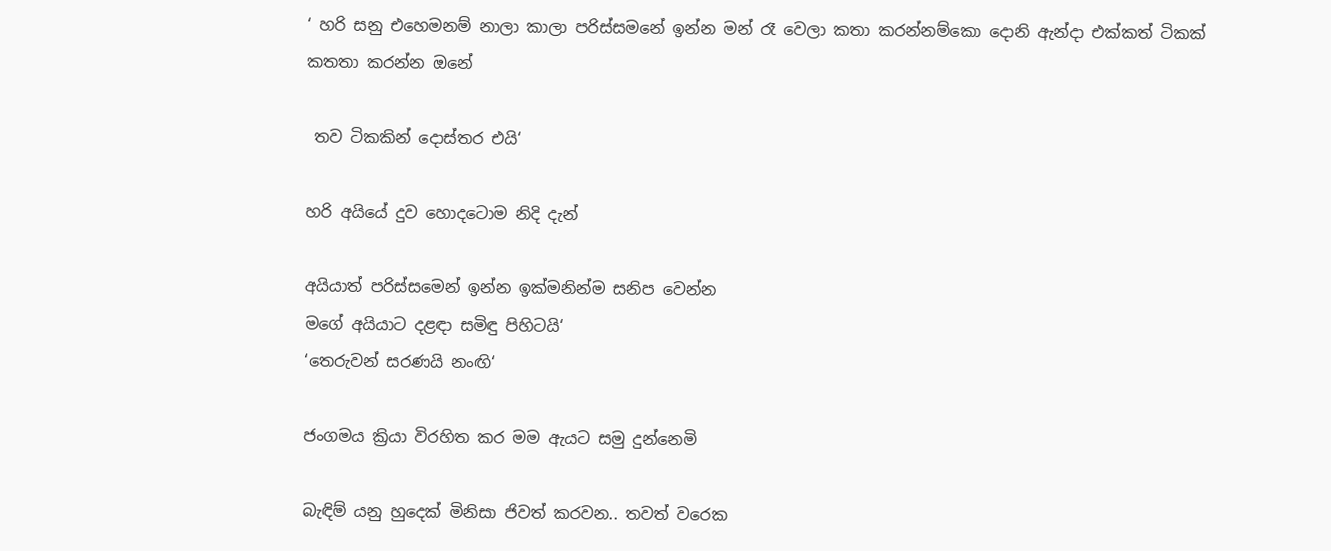‘ හරි සනු එහෙමනම් නාලා කාලා පරිස්සමනේ ඉන්න මන් රෑ වෙලා කතා කරන්නම්කො දොනි ඇන්දා එක්කත් ටිකක් කතතා කරන්න ඔනේ

 තව ටිකකින් දොස්තර එයි‘

හරි අයියේ දුව හොදටොම නිදි දැන්

අයියාත් පරිස්සමෙන් ඉන්න ඉක්මනින්ම සනිප වෙන්න
මගේ අයියාට දළඳා සමිඳු පිහිටයි‘
‘තෙරුවන් සරණයි නංඟි‘

ජංගමය ක්‍රියා විරහිත කර මම ඇයට සමු දුන්නෙමි

බැඳිම් යනු හුදෙක් මිනිසා ජිවත් කරවන.. තවත් වරෙක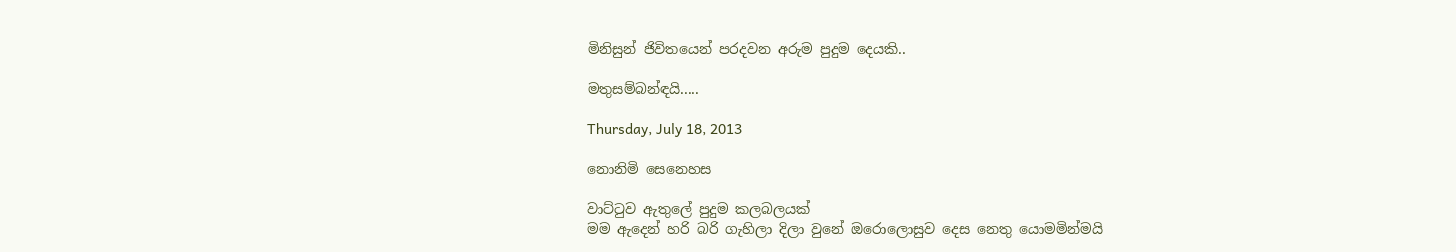මිනිසුන් ජිවිතයෙන් පරදවන අරුම පුදුම දෙයකි..

මතුසම්බන්ඳයි.....

Thursday, July 18, 2013

නොනිමි සෙනෙහස

වාට්ටුව ඇතුලේ පුදුම කලබලයක්
මම ඇදෙන් හරි බරි ගැහිලා දිලා වුනේ ඔරොලොසුව දෙස නෙතු යොමමින්මයි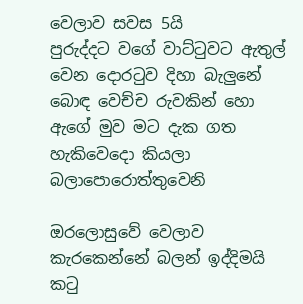වෙලාව සවස 5යි
පුරුද්දට වගේ වාට්ටුවට ඇතුල් වෙන දොරටුව දිහා බැලුනේ බොඳ වෙච්ච රුවකින් හො ඇගේ මුව මට දැක ගත හැකිවෙදො කියලා බලාපොරොත්තුවෙනි

ඔරලොසුවේ වෙලාව කැරකෙන්නේ බලන් ඉද්දිමයි
කටු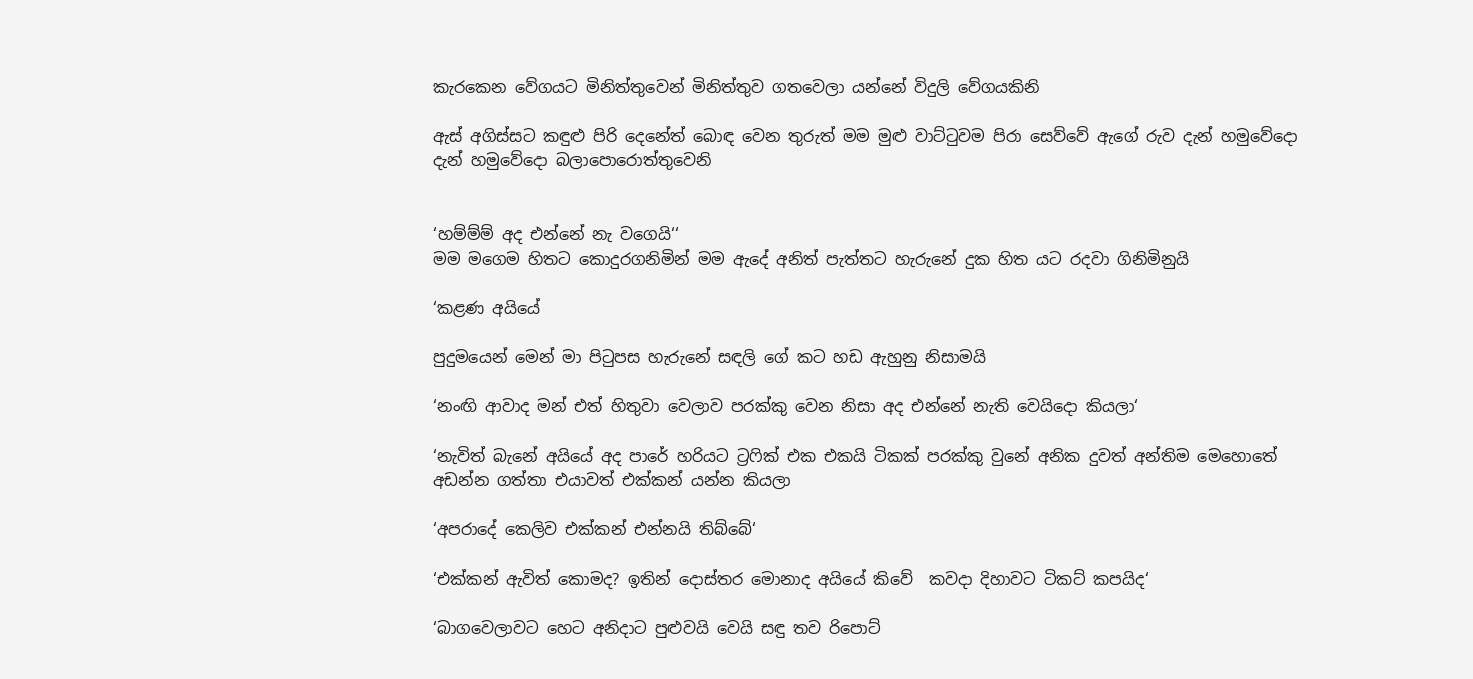කැරකෙන වේගයට මිනිත්තුවෙන් මිනිත්තුව ගතවෙලා යන්නේ විදුලි වේගයකිනි

ඇස් අගිස්සට කඳුළු පිරි දෙනේත් බොඳ වෙන තුරුත් මම මුළු වාට්ටුවම පිරා සෙව්වේ ඇගේ රුව දැන් හමුවේදො දැන් හමුවේදො බලාපොරොත්තුවෙනි


‘හම්ම්ම් අද එන්නේ නැ වගෙයි‘‘
මම මගෙම හිතට කොදුරගනිමින් මම ඇදේ අනිත් පැත්තට හැරුනේ දුක හිත යට රදවා ගිනිමිනුයි

‘කළණ අයියේ

පුදුමයෙන් මෙන් මා පිටුපස හැරුනේ සඳලි ගේ කට හඩ ඇහුනු නිසාමයි

‘නංඟි ආවාද මන් එත් හිතුවා වෙලාව පරක්කු වෙන නිසා අද එන්නේ නැති වෙයිදො කියලා‘

‘නැවිත් බැනේ අයියේ අද පාරේ හරියට ට්‍රෆික් එක එකයි ටිකක් පරක්කු වුනේ අනික දුවත් අන්තිම මෙහොතේ අඩන්න ගත්තා එයාවත් එක්කන් යන්න කියලා

‘අපරාදේ කෙලිව එක්කන් එන්නයි තිබ්බේ‘

‘එක්කන් ඇවිත් කොමද? ඉතින් දොස්තර මොනාද අයියේ කිවේ  කවදා දිහාවට ටිකට් කපයිද‘

‘බාගවෙලාවට හෙට අනිදාට පුළුවයි වෙයි සඳු තව රිපොට්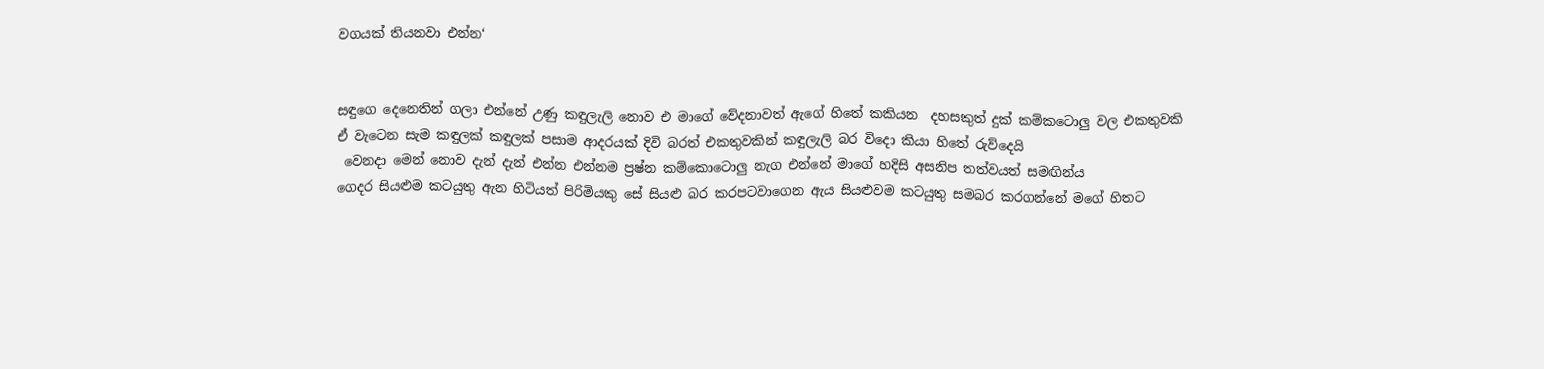වගයක් තියනවා එන්න‘


සඳුගෙ දෙනෙතින් ගලා එන්නේ උණු කඳුලැලි නොව එ මාගේ වේදනාවත් ඇගේ හිතේ කකියන  දහසකුත් දුක් කම්කටොලු වල එකතුවකි
ඒ වැටෙන සැම කඳුලක් කඳුලක් පසාම ආදරයක් දිවි බරත් එකතුවකින් කඳුලැලි බර විදො කියා හිතේ රුව්දෙයි
 වෙනදා මෙන් නොව දැන් දැන් එන්න එන්නම ප්‍රෂ්න කම්කොටොලු නැග එන්නේ මාගේ හදිසි අසනිප තත්වයත් සමඟින්ය
ගෙදර සියළුම කටයුතු ඇන හිටියත් පිරිමියකු සේ සියළු බර කරපටවාගෙන ඇය සියළුවම කටයුතු සමබර කරගන්නේ මගේ හිතට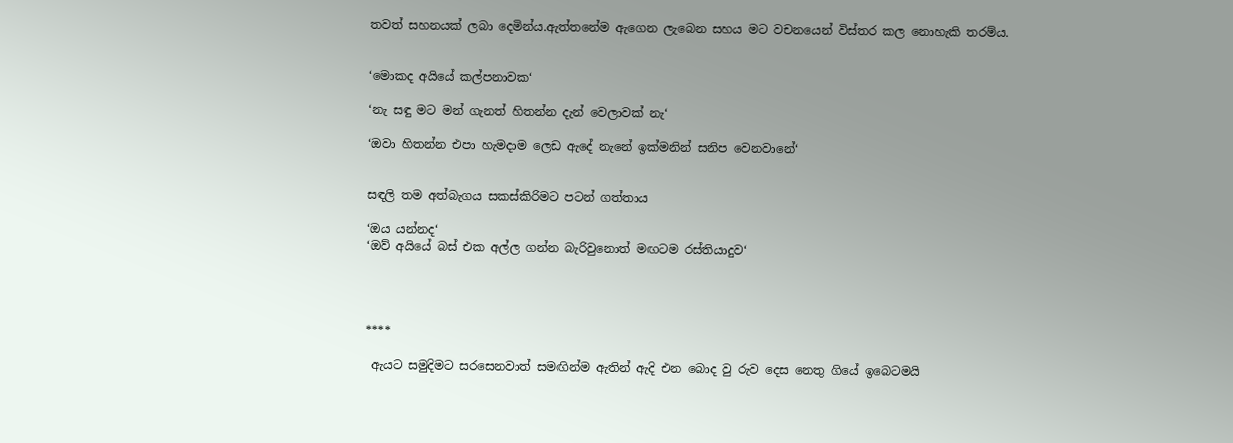තවත් සහනයක් ලබා දෙමින්ය.ඇත්තනේම ඇගෙන ලැබෙන සහය මට වචනයෙන් විස්තර කල නොහැකි තරම්ය.


‘මොකද අයියේ කල්පනාවක‘

‘නැ සඳු මට මන් ගැනත් හිතන්න දැන් වෙලාවක් නැ‘

‘ඔවා හිතන්න එපා හැමදාම ලෙඩ ඇදේ නැනේ ඉක්මනින් සනිප වෙනවානේ‘


සඳලි තම අත්බැගය සකස්කිරිමට පටන් ගත්තාය

‘ඔය යන්නද‘
‘ඔව් අයියේ බස් එක අල්ල ගන්න බැරිවුනොත් මඟටම රස්තියාදුව‘




****

 ඇයට සමුදිමට සරසෙනවාත් සමඟින්ම ඇතින් ඇදි එන බොද වු රුව දෙස නෙතු ගියේ ඉබෙටමයි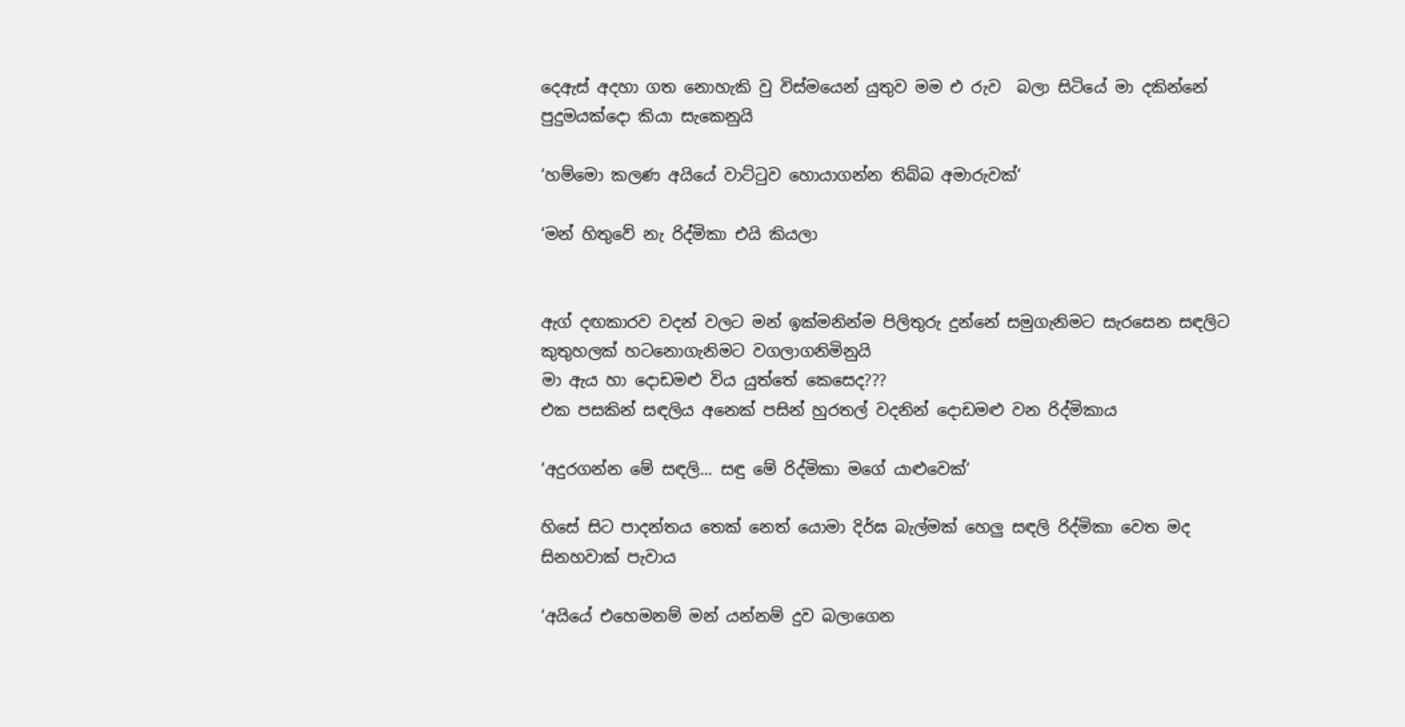දෙඇස් අදහා ගත නොහැකි වු විස්මයෙන් යුතුව මම එ රුව  බලා සිටියේ මා දකින්නේ පුදුමයක්දො කියා සැකෙනුයි

‘හම්මො කලණ අයියේ වාට්ටුව හොයාගන්න තිබ්බ අමාරුවක්‘

‘මන් හිතුවේ නැ රිද්මිකා එයි කියලා


ඇග් දඟකාරව වදන් වලට මන් ඉක්මනින්ම පිලිතුරු දුන්නේ සමුගැනිමට සැරසෙන සඳලිට කුතුහලක් හටනොගැනිමට වගලාගනිමිනුයි
මා ඇය හා දොඩමළු විය යුත්තේ කෙසෙද???
එක පසකින් සඳලිය අනෙක් පසින් හුරතල් වදනින් දොඩමළු වන රිද්මිකාය

‘අදුරගන්න මේ සඳලි... සඳු මේ රිද්මිකා මගේ යාළුවෙක්‘

හිසේ සිට පාදන්තය තෙක් නෙත් යොමා දිර්ඝ බැල්මක් හෙලු සඳලි රිද්මිකා වෙත මද සිනහවාක් පැවාය

‘අයියේ එහෙමනම් මන් යන්නම් දුව බලාගෙන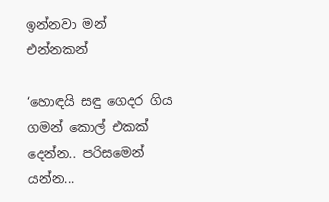ඉන්නවා මන් එන්නකන්

‘හොඳයි සඳු ගෙදර ගිය ගමන් කොල් එකක් දෙන්න.. පරිසමෙන් යන්න...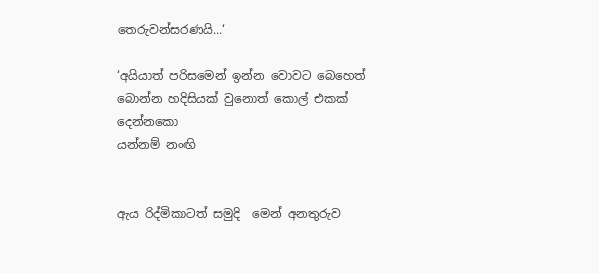තෙරුවන්සරණයි...‘

‘අයියාත් පරිසමෙන් ඉන්න වොවට බෙහෙත් බොන්න හදිසියක් වුනොත් කොල් එකක් දෙන්නකො
යන්නම් නංඟි


ඇය රිද්මිකාටත් සමුදි  මෙන් අනතුරුව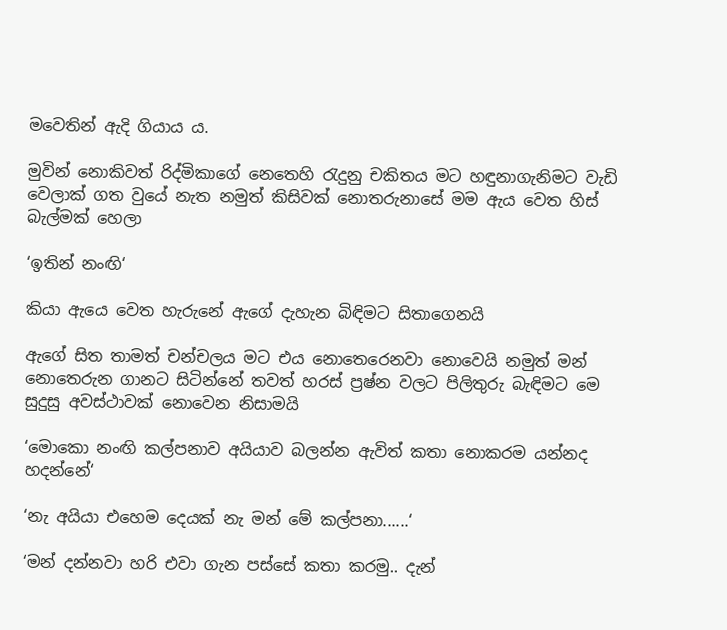මවෙතින් ඇදි ගියාය ය.

මුවින් නොකිවත් රිද්මිකාගේ නෙතෙහි රැදුනු චකිතය මට හඳුනාගැනිමට වැඩි වෙලාක් ගත වුයේ නැත නමුත් කිසිවක් නොතරුනාසේ මම ඇය වෙත හිස් බැල්මක් හෙලා

‘ඉතින් නංඟි‘

කියා ඇයෙ වෙත හැරුනේ ඇගේ දැහැන බිඳිමට සිතාගෙනයි

ඇගේ සිත තාමත් චන්චලය මට එය නොතෙරෙනවා නොවෙයි නමුත් මන් නොතෙරුන ගානට සිටින්නේ තවත් හරස් ප්‍රෂ්න වලට පිලිතුරු බැඳිමට මෙ සුදුසු අවස්ථාවක් නොවෙන නිසාමයි

‘මොකො නංඟි කල්පනාව අයියාව බලන්න ඇවිත් කතා නොකරම යන්නද හදන්නේ‘

‘නැ අයියා එහෙම දෙයක් නැ මන් මේ කල්පනා......‘

‘මන් දන්නවා හරි එවා ගැන පස්සේ කතා කරමු.. දැන්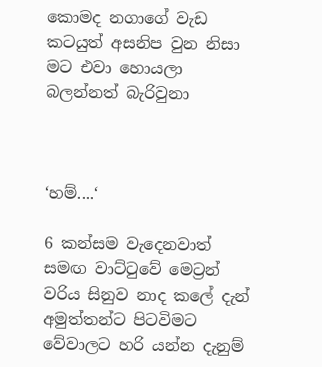කොමද නගාගේ වැඩ කටයුත් අසනිප වුන නිසා මට එවා හොයලා බලන්නත් බැරිවුනා



‘හම්....‘

6 කන්සම වැදෙනවාත් සමඟ වාට්ටුවේ මෙට්‍රන් වරිය සිනුව නාද කලේ දැන් අමුත්තන්ට පිටවිමට වේවාලට හරි යන්න දැනුම්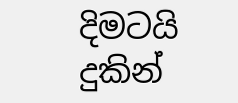දිමටයි
දුකින්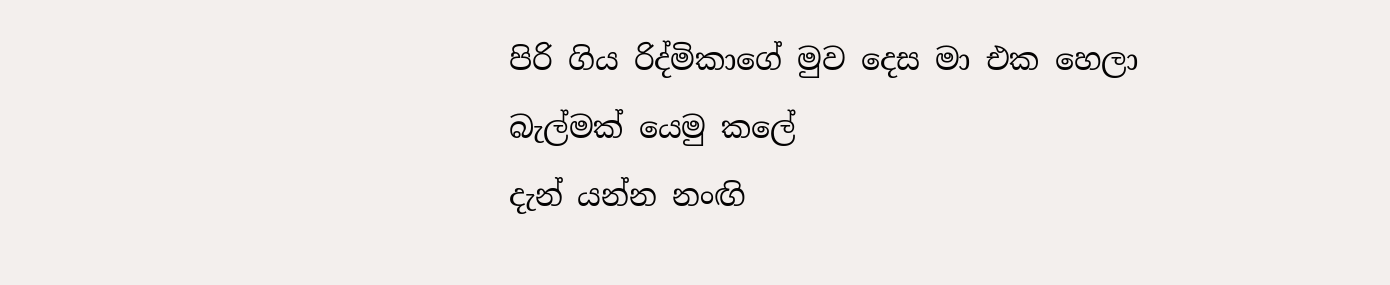පිරි ගිය රිද්මිකාගේ මුව දෙස මා එක හෙලා බැල්මක් යෙමු කලේ
දැන් යන්න නංඟි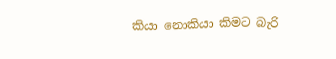කියා නොකියා කිමට බැරි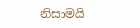නිසාමයි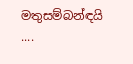මතුසම්බන්ඳයි ....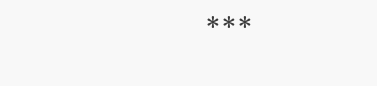***